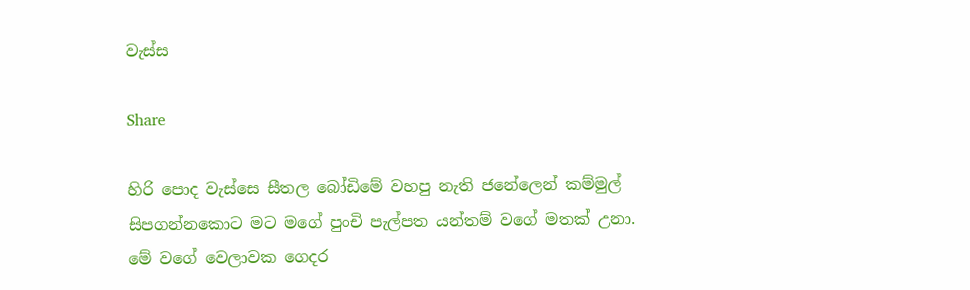වැස්ස

Share

හිරි පොද වැස්සෙ සීතල බෝඩිමේ වහපු නැති ජනේලෙන් කම්මුල් සිපගන්නකොට මට මගේ පුංචි පැල්පත යන්තම් වගේ මතක් උනා. මේ වගේ වෙලාවක ගෙදර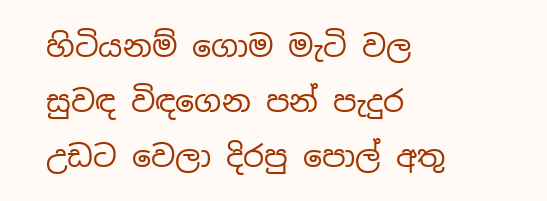හිටියනම් ගොම මැටි වල සුවඳ විඳගෙන පන් පැදුර උඩට වෙලා දිරපු පොල් අතු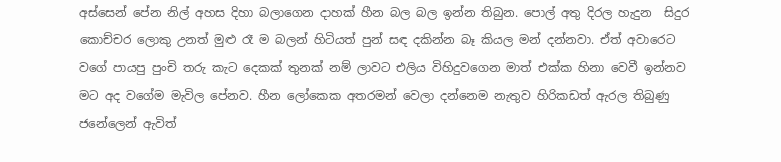අස්සෙන් පේන නිල් අහස දිහා බලාගෙන දාහක් හීන බල බල ඉන්න තිබුන. පොල් අතු දිරල හැදුන  සිදුර කොච්චර ලොකු උනත් මුළු රෑ ම බලන් හිටියත් පුන් සඳ දකින්න බෑ කියල මන් දන්නවා. ඒත් අවාරෙට වගේ පායපු පුංචි තරු කැට දෙකක් තුනක් නම් ලාවට එලිය විහිදුවගෙන මාත් එක්ක හිනා වෙවී ඉන්නව මට අද වගේම මැවිල පේනව. හීන ලෝකෙක අතරමන් වෙලා දන්නෙම නැතුව හිරිකඩත් ඇරල තිබුණු ජනේලෙන් ඇවිත්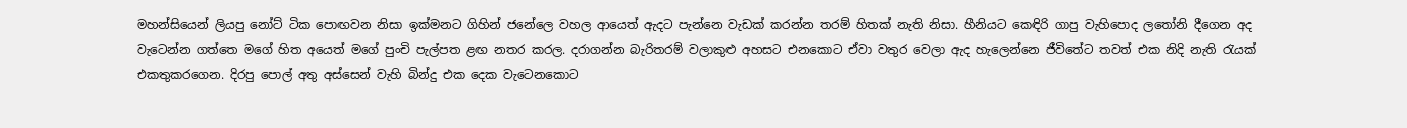මහන්සියෙන් ලියපු නෝට් ටික පොඟවන නිසා ඉක්මනට ගිහින් ජනේලෙ වහල ආයෙත් ඇදට පැන්නෙ වැඩක් කරන්න තරම් හිතක් නැති නිසා. හීනියට කෙඳිරි ගාපු වැහිපොද ලතෝනි දීගෙන අද වැටෙන්න ගත්තෙ මගේ හිත අයෙත් මගේ පුංචි පැල්පත ළඟ නතර කරල. දරාගන්න බැරිතරම් වලාකුළු අහසට එනකොට ඒවා වතුර වෙලා ඇද හැලෙන්නෙ ජීවිතේට තවත් එක නිදි නැති රැයක් එකතුකරගෙන. දිරපු පොල් අතු අස්සෙන් වැහි බින්දු එක දෙක වැටෙනකොට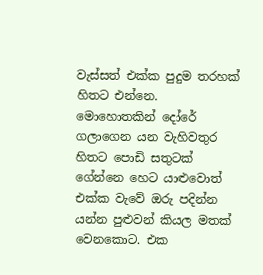වැස්සත් එක්ක පුදුම තරහක් හිතට එන්නෙ. මොහොතකින් දෝරේ ගලාගෙන යන වැහිවතුර හිතට පොඩි සතුටක් ගේන්නෙ හෙට යාළුවොත් එක්ක වැවේ ඔරු පදින්න යන්න පුළුවන් කියල මතක් වෙනකොට. එක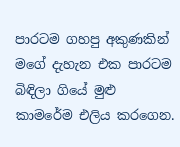පාරටම ගහපු අකුණකින් මගේ දැහැන එක පාරටම බිඳිලා ගියේ මුළු කාමරේම එලිය කරගෙන.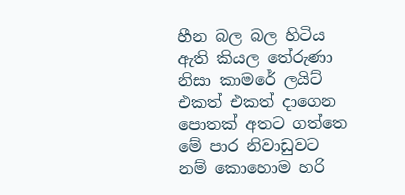හීන බල බල හිටිය ඇති කියල තේරුණා නිසා කාමරේ ලයිට් එකත් එකත් දාගෙන පොතක් අතට ගත්තෙ මේ පාර නිවාඩුවට නම් කොහොම හරි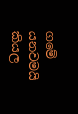ගමේ යනවමයි කියල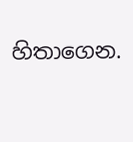හිතාගෙන.